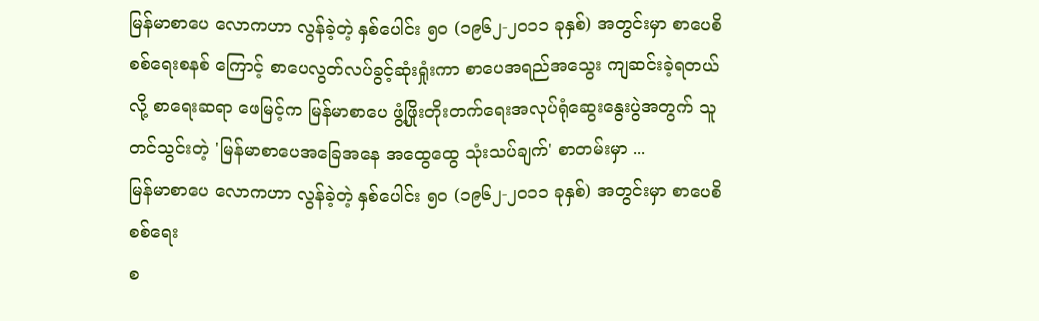မြန်မာစာပေ လောကဟာ လွန်ခဲ့တဲ့ နှစ်ပေါင်း ၅၀ (၁၉၆၂-၂၀၁၁ ခုနှစ်) အတွင်းမှာ စာပေစိစစ်ရေးစနစ် ကြောင့် စာပေလွတ်လပ်ခွင့်ဆုံးရှုံးကာ စာပေအရည်အသွေး ကျဆင်းခဲ့ရတယ်လို့ စာရေးဆရာ ဖေမြင့်က မြန်မာစာပေ ဖွံ့ဖြိုးတိုးတက်ရေးအလုပ်ရုံဆွေးနွေးပွဲအတွက် သူတင်သွင်းတဲ့ 'မြန်မာစာပေအခြေအနေ အထွေထွေ သုံးသပ်ချက်' စာတမ်းမှာ ...
မြန်မာစာပေ လောကဟာ လွန်ခဲ့တဲ့ နှစ်ပေါင်း ၅၀ (၁၉၆၂-၂၀၁၁ ခုနှစ်) အတွင်းမှာ စာပေစိစစ်ရေး
စ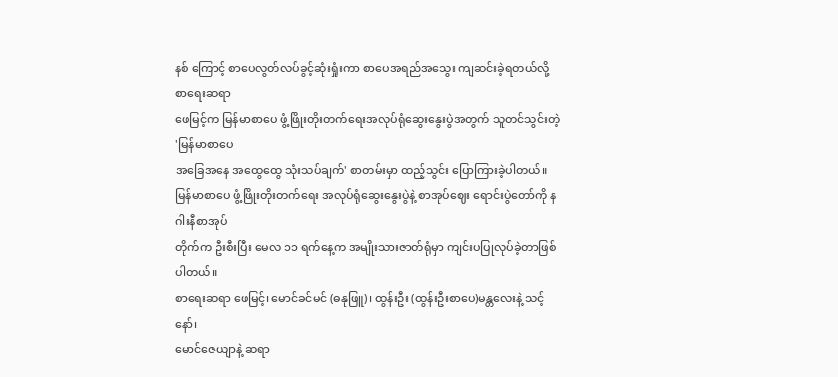နစ် ကြောင့် စာပေလွတ်လပ်ခွင့်ဆုံးရှုံးကာ စာပေအရည်အသွေး ကျဆင်းခဲ့ရတယ်လို့ စာရေးဆရာ
ဖေမြင့်က မြန်မာစာပေ ဖွံ့ဖြိုးတိုးတက်ရေးအလုပ်ရုံဆွေးနွေးပွဲအတွက် သူတင်သွင်းတဲ့ 'မြန်မာစာပေ
အခြေအနေ အထွေထွေ သုံးသပ်ချက်' စာတမ်းမှာ ထည့်သွင်း ပြောကြားခဲ့ပါတယ်။
မြန်မာစာပေ ဖွံ့ဖြိုးတိုးတက်ရေး အလုပ်ရုံဆွေးနွေးပွဲနဲ့ စာအုပ်ဈေး ရောင်းပွဲတော်ကို နဂါးနီစာအုပ်
တိုက်က ဦးစီးပြီး မေလ ၁၁ ရက်နေ့က အမျိုးသားဇာတ်ရုံမှာ ကျင်းပပြုလုပ်ခဲ့တာဖြစ်ပါတယ်။
စာရေးဆရာ ဖေမြင့်၊ မောင်ခင်မင် (ဓနုဖြူ)၊ ထွန်းဦး (ထွန်းဦးစာပေ)မန္တလေးနဲ့ သင့်နော်၊
မောင်ဇေယျာနဲ့ ဆရာ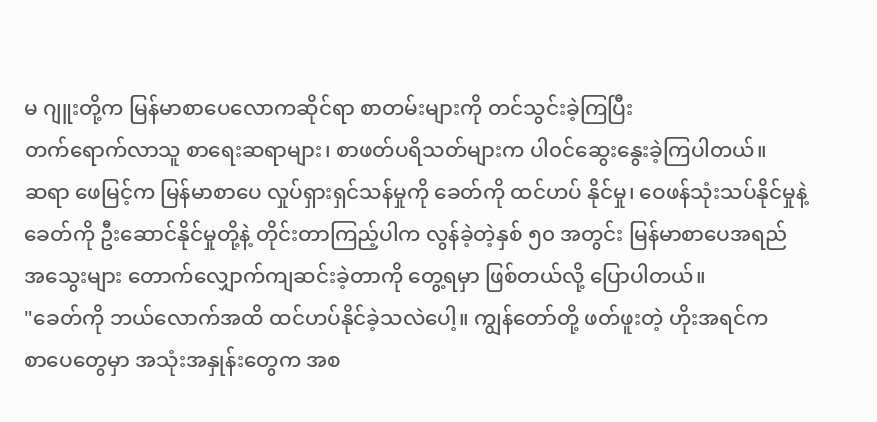မ ဂျူးတို့က မြန်မာစာပေလောကဆိုင်ရာ စာတမ်းများကို တင်သွင်းခဲ့ကြပြီး
တက်ရောက်လာသူ စာရေးဆရာများ၊ စာဖတ်ပရိသတ်များက ပါ၀င်ဆွေးနွေးခဲ့ကြပါတယ်။
ဆရာ ဖေမြင့်က မြန်မာစာပေ လှုပ်ရှားရှင်သန်မှုကို ခေတ်ကို ထင်ဟပ် နိုင်မှု၊ ဝေဖန်သုံးသပ်နိုင်မှုနဲ့
ခေတ်ကို ဦးဆောင်နိုင်မှုတို့နဲ့ တိုင်းတာကြည့်ပါက လွန်ခဲ့တဲ့နှစ် ၅၀ အတွင်း မြန်မာစာပေအရည်
အသွေးများ တောက်လျှောက်ကျဆင်းခဲ့တာကို တွေ့ရမှာ ဖြစ်တယ်လို့ ပြောပါတယ်။
"ခေတ်ကို ဘယ်လောက်အထိ ထင်ဟပ်နိုင်ခဲ့သလဲပေါ့။ ကျွန်တော်တို့ ဖတ်ဖူးတဲ့ ဟိုးအရင်က
စာပေတွေမှာ အသုံးအနှုန်းတွေက အစ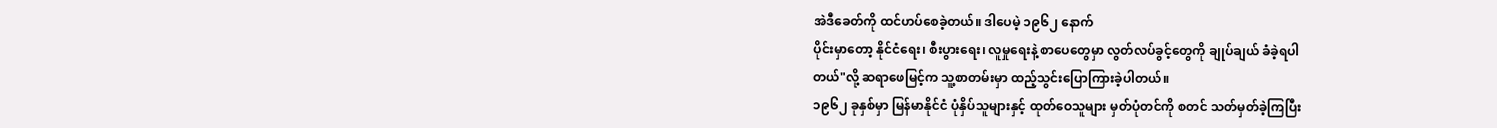အဲဒီခေတ်ကို ထင်ဟပ်စေခဲ့တယ်။ ဒါပေမဲ့ ၁၉၆၂ နောက်
ပိုင်းမှာတော့ နိုင်ငံရေး၊ စီးပွားရေး၊ လူမှုရေးနဲ့ စာပေတွေမှာ လွတ်လပ်ခွင့်တွေကို ချုပ်ချယ် ခံခဲ့ရပါ
တယ်"လို့ ဆရာဖေမြင့်က သူ့စာတမ်းမှာ ထည့်သွင်းပြောကြားခဲ့ပါတယ်။
၁၉၆၂ ခုနှစ်မှာ မြန်မာနိုင်ငံ ပုံနှိပ်သူများနှင့် ထုတ်ဝေသူများ မှတ်ပုံတင်ကို စတင် သတ်မှတ်ခဲ့ကြပြီး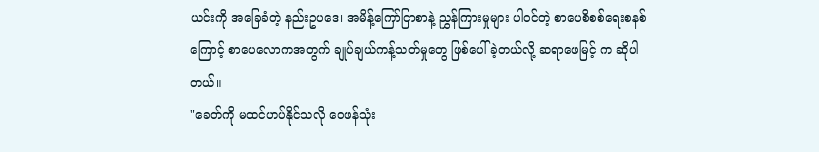ယင်းကို အခြေခံတဲ့ နည်းဥပဒေ၊ အမိန့်ကြော်ငြာစာနဲ့ ညွှန်ကြားမှုများ ပါ၀င်တဲ့ စာပေစိစစ်ရေးစနစ်
ကြောင့် စာပေလောကအတွက် ချုပ်ချယ်ကန့်သတ်မှုတွေ ဖြစ်ပေါ်ခဲ့တယ်လို့ ဆရာဖေမြင့် က ဆိုပါ
တယ်။
"ခေတ်ကို မထင်ဟပ်နိုင်သလို ဝေဖန်သုံး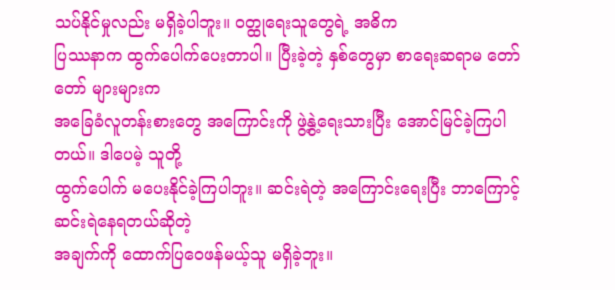သပ်နိုင်မှုလည်း မရှိခဲ့ပါဘူး။ ၀တ္ထုရေးသူတွေရဲ့ အဓိက
ပြဿနာက ထွက်ပေါက်ပေးတာပါ။ ပြီးခဲ့တဲ့ နှစ်တွေမှာ စာရေးဆရာမ တော်တော် များများက
အခြေခံလူတန်းစားတွေ အကြောင်းကို ဖွဲ့နွဲ့ရေးသားပြီး အောင်မြင်ခဲ့ကြပါတယ်။ ဒါပေမဲ့ သူတို့
ထွက်ပေါက် မပေးနိုင်ခဲ့ကြပါဘူး။ ဆင်းရဲတဲ့ အကြောင်းရေးပြီး ဘာကြောင့် ဆင်းရဲနေရတယ်ဆိုတဲ့
အချက်ကို ထောက်ပြဝေဖန်မယ့်သူ မရှိခဲ့ဘူး။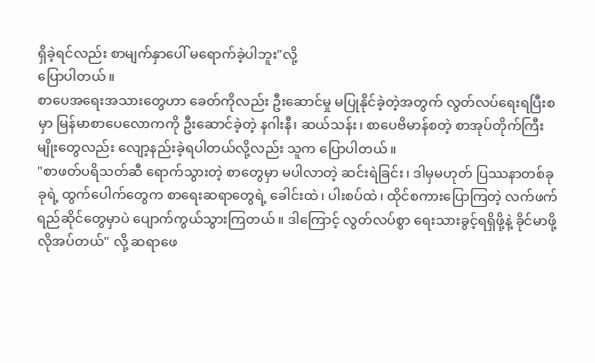ရှိခဲ့ရင်လည်း စာမျက်နှာပေါ် မရောက်ခဲ့ပါဘူး"လို့
ပြောပါတယ်။
စာပေအရေးအသားတွေဟာ ခေတ်ကိုလည်း ဦးဆောင်မှု မပြုနိုင်ခဲ့တဲ့အတွက် လွတ်လပ်ရေးရပြီးစ
မှာ မြန်မာစာပေလောကကို ဦးဆောင်ခဲ့တဲ့ နဂါးနီ၊ ဆယ်သန်း၊ စာပေဗိမာန်စတဲ့ စာအုပ်တိုက်ကြီး
မျိုးတွေလည်း လျော့နည်းခဲ့ရပါတယ်လို့လည်း သူက ပြောပါတယ်။
"စာဖတ်ပရိသတ်ဆီ ရောက်သွားတဲ့ စာတွေမှာ မပါလာတဲ့ ဆင်းရဲခြင်း၊ ဒါမှမဟုတ် ပြဿနာတစ်ခု
ခုရဲ့ ထွက်ပေါက်တွေက စာရေးဆရာတွေရဲ့ ခေါင်းထဲ၊ ပါးစပ်ထဲ၊ ထိုင်စကားပြောကြတဲ့ လက်ဖက်
ရည်ဆိုင်တွေမှာပဲ ပျောက်ကွယ်သွားကြတယ်။ ဒါကြောင့် လွတ်လပ်စွာ ရေးသားခွင့်ရရှိဖို့နဲ့ ခိုင်မာဖို့
လိုအပ်တယ်" လို့ ဆရာဖေ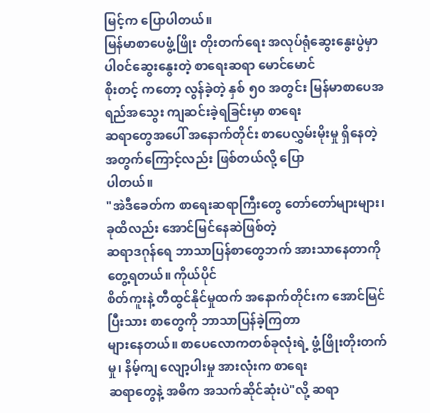မြင့်က ပြောပါတယ်။
မြန်မာစာပေဖွံ့ဖြိုး တိုးတက်ရေး အလုပ်ရုံဆွေးနွေးပွဲမှာ ပါ၀င်ဆွေးနွေးတဲ့ စာရေးဆရာ မောင်မောင်
စိုးတင့် ကတော့ လွန်ခဲ့တဲ့ နှစ် ၅၀ အတွင်း မြန်မာစာပေအရည်အသွေး ကျဆင်းခဲ့ရခြင်းမှာ စာရေး
ဆရာတွေအပေါ် အနောက်တိုင်း စာပေလွှမ်းမိုးမှု ရှိနေတဲ့ အတွက်ကြောင့်လည်း ဖြစ်တယ်လို့ ပြော
ပါတယ်။
"အဲဒီခေတ်က စာရေးဆရာကြီးတွေ တော်တော်များများ၊ ခုထိလည်း အောင်မြင်နေဆဲဖြစ်တဲ့
ဆရာဒဂုန်ရေ ဘာသာပြန်စာတွေဘက် အားသာနေတာကို တွေ့ရတယ်။ ကိုယ်ပိုင်
စိတ်ကူးနဲ့ တီထွင်နိုင်မှုထက် အနောက်တိုင်းက အောင်မြင်ပြီးသား စာတွေကို ဘာသာပြန်ခဲ့ကြတာ
များနေတယ်။ စာပေလောကတစ်ခုလုံးရဲ့ ဖွံ့ဖြိုးတိုးတက်မှု၊ နိမ့်ကျ လျော့ပါးမှု အားလုံးက စာရေး
ဆရာတွေနဲ့ အဓိက အသက်ဆိုင်ဆုံးပဲ"လို့ ဆရာ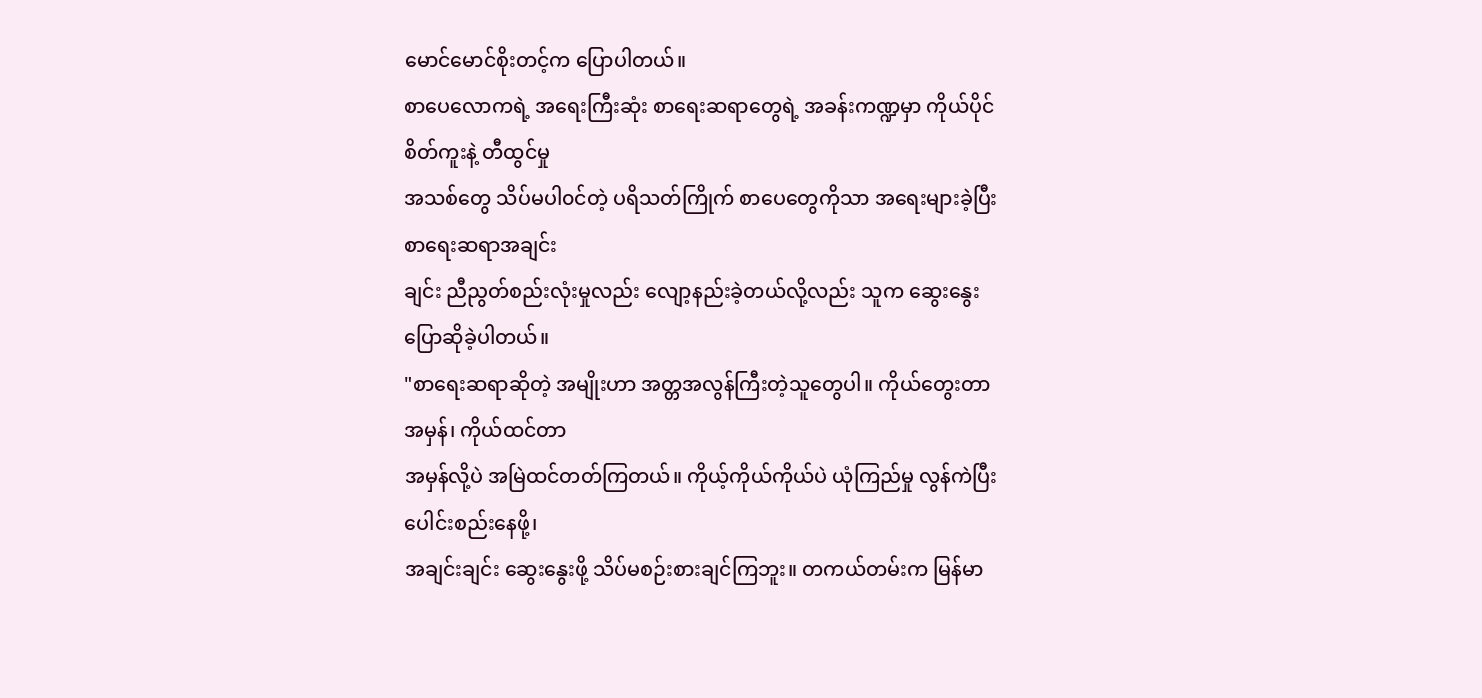မောင်မောင်စိုးတင့်က ပြောပါတယ်။
စာပေလောကရဲ့ အရေးကြီးဆုံး စာရေးဆရာတွေရဲ့ အခန်းကဏ္ဍမှာ ကိုယ်ပိုင်စိတ်ကူးနဲ့ တီထွင်မှု
အသစ်တွေ သိပ်မပါ၀င်တဲ့ ပရိသတ်ကြိုက် စာပေတွေကိုသာ အရေးများခဲ့ပြီး စာရေးဆရာအချင်း
ချင်း ညီညွတ်စည်းလုံးမှုလည်း လျော့နည်းခဲ့တယ်လို့လည်း သူက ဆွေးနွေးပြောဆိုခဲ့ပါတယ်။
"စာရေးဆရာဆိုတဲ့ အမျိုးဟာ အတ္တအလွန်ကြီးတဲ့သူတွေပါ။ ကိုယ်တွေးတာ အမှန်၊ ကိုယ်ထင်တာ
အမှန်လို့ပဲ အမြဲထင်တတ်ကြတယ်။ ကိုယ့်ကိုယ်ကိုယ်ပဲ ယုံကြည်မှု လွန်ကဲပြီး ပေါင်းစည်းနေဖို့၊
အချင်းချင်း ဆွေးနွေးဖို့ သိပ်မစဉ်းစားချင်ကြဘူး။ တကယ်တမ်းက မြန်မာ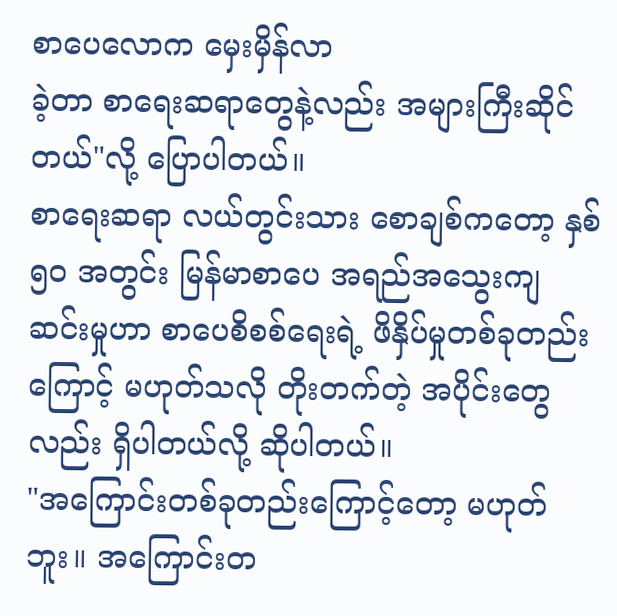စာပေလောက မှေးမှိန်လာ
ခဲ့တာ စာရေးဆရာတွေနဲ့လည်း အများကြီးဆိုင်တယ်"လို့ ပြောပါတယ်။
စာရေးဆရာ လယ်တွင်းသား စောချစ်ကတော့ နှစ် ၅၀ အတွင်း မြန်မာစာပေ အရည်အသွေးကျ
ဆင်းမှုဟာ စာပေစိစစ်ရေးရဲ့ ဖိနှိပ်မှုတစ်ခုတည်းကြောင့် မဟုတ်သလို တိုးတက်တဲ့ အပိုင်းတွေ
လည်း ရှိပါတယ်လို့ ဆိုပါတယ်။
"အကြောင်းတစ်ခုတည်းကြောင့်တော့ မဟုတ်ဘူး။ အကြောင်းတ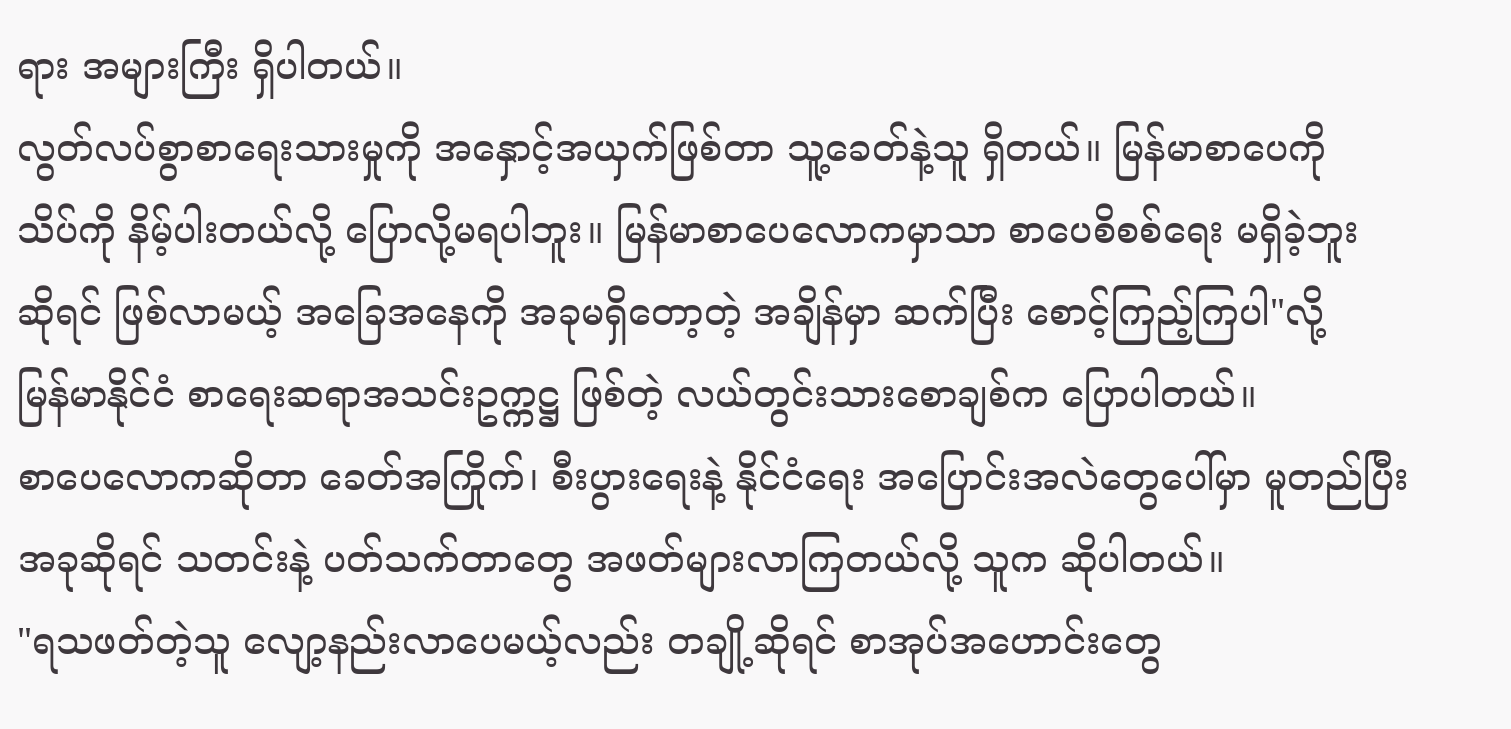ရား အများကြီး ရှိပါတယ်။
လွတ်လပ်စွာစာရေးသားမှုကို အနှောင့်အယှက်ဖြစ်တာ သူ့ခေတ်နဲ့သူ ရှိတယ်။ မြန်မာစာပေကို
သိပ်ကို နိမ့်ပါးတယ်လို့ ပြောလို့မရပါဘူး။ မြန်မာစာပေလောကမှာသာ စာပေစိစစ်ရေး မရှိခဲ့ဘူး
ဆိုရင် ဖြစ်လာမယ့် အခြေအနေကို အခုမရှိတော့တဲ့ အချိန်မှာ ဆက်ပြီး စောင့်ကြည့်ကြပါ"လို့
မြန်မာနိုင်ငံ စာရေးဆရာအသင်းဥက္ကဋ္ဌ ဖြစ်တဲ့ လယ်တွင်းသားစောချစ်က ပြောပါတယ်။
စာပေလောကဆိုတာ ခေတ်အကြိုက်၊ စီးပွားရေးနဲ့ နိုင်ငံရေး အပြောင်းအလဲတွေပေါ်မှာ မူတည်ပြီး
အခုဆိုရင် သတင်းနဲ့ ပတ်သက်တာတွေ အဖတ်များလာကြတယ်လို့ သူက ဆိုပါတယ်။
"ရသဖတ်တဲ့သူ လျော့နည်းလာပေမယ့်လည်း တချို့ဆိုရင် စာအုပ်အဟောင်းတွေ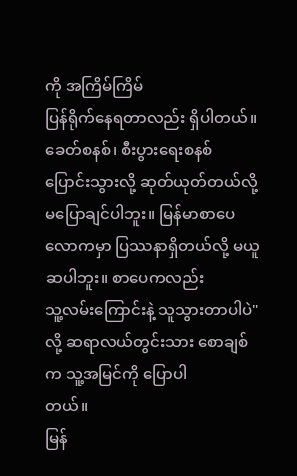ကို အကြိမ်ကြိမ်
ပြန်ရိုက်နေရတာလည်း ရှိပါတယ်။ ခေတ်စနစ်၊ စီးပွားရေးစနစ် ပြောင်းသွားလို့ ဆုတ်ယုတ်တယ်လို့
မပြောချင်ပါဘူး။ မြန်မာစာပေလောကမှာ ပြဿနာရှိတယ်လို့ မယူဆပါဘူး။ စာပေကလည်း
သူ့လမ်းကြောင်းနဲ့ သူသွားတာပါပဲ" လို့ ဆရာလယ်တွင်းသား စောချစ်က သူ့အမြင်ကို ပြောပါ
တယ်။
မြန်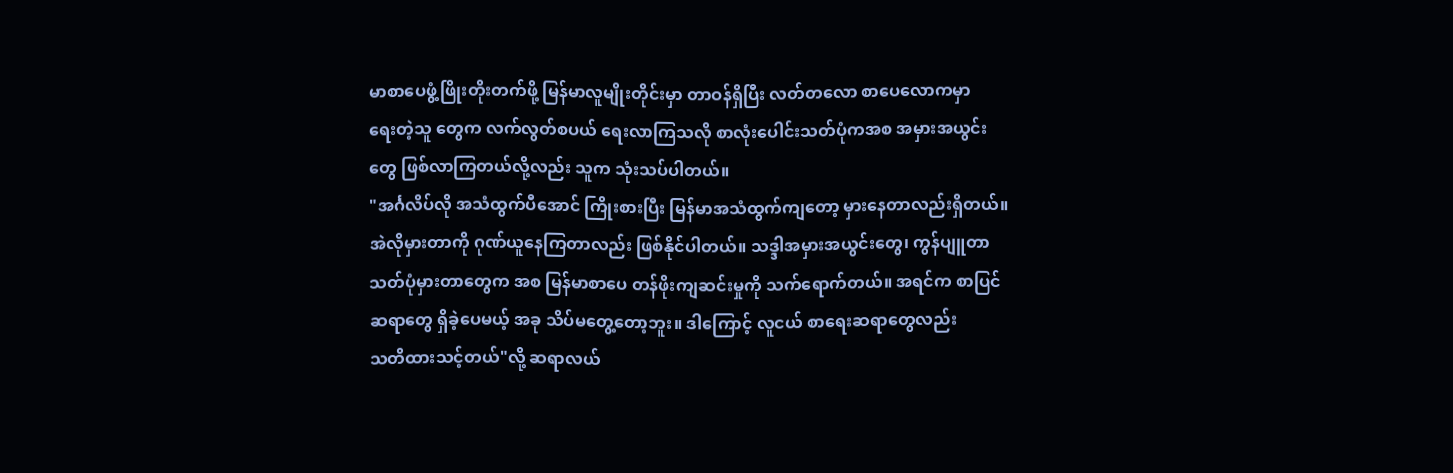မာစာပေဖွံ့ဖြိုးတိုးတက်ဖို့ မြန်မာလူမျိုးတိုင်းမှာ တာဝန်ရှိပြီး လတ်တလော စာပေလောကမှာ
ရေးတဲ့သူ တွေက လက်လွတ်စပယ် ရေးလာကြသလို စာလုံးပေါင်းသတ်ပုံကအစ အမှားအယွင်း
တွေ ဖြစ်လာကြတယ်လို့လည်း သူက သုံးသပ်ပါတယ်။
"အင်္ဂလိပ်လို အသံထွက်ပီအောင် ကြိုးစားပြီး မြန်မာအသံထွက်ကျတော့ မှားနေတာလည်းရှိတယ်။
အဲလိုမှားတာကို ဂုဏ်ယူနေကြတာလည်း ဖြစ်နိုင်ပါတယ်။ သဒ္ဒါအမှားအယွင်းတွေ၊ ကွန်ပျူတာ
သတ်ပုံမှားတာတွေက အစ မြန်မာစာပေ တန်ဖိုးကျဆင်းမှုကို သက်ရောက်တယ်။ အရင်က စာပြင်
ဆရာတွေ ရှိခဲ့ပေမယ့် အခု သိပ်မတွေ့တော့ဘူး။ ဒါကြောင့် လူငယ် စာရေးဆရာတွေလည်း
သတိထားသင့်တယ်"လို့ ဆရာလယ်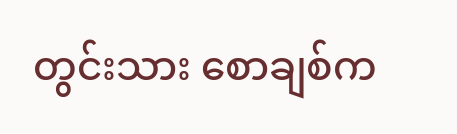တွင်းသား စောချစ်က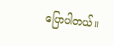ပြောပါတယ်။